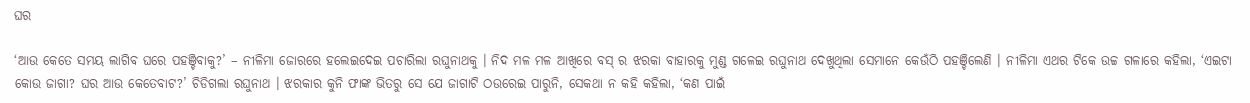ଘର

‘ଆଉ କେତେ ସମୟ ଲାଗିବ ଘରେ ପହଞ୍ଚିବାକୁ?’ – ନୀଳିମା ଜୋରରେ ହଲେଇଦେଇ ପଚାରିଲା ରଘୁନାଥକୁ । ନିଦ ମଳ ମଳ ଆଖିରେ ବସ୍ ର ଝରକା ବାହାରକୁ ମୁଣ୍ଡ ଗଳେଇ ରଘୁନାଥ ଦେଖୁଥିଲା ସେମାନେ କେଉଁଠି ପହଞ୍ଚିଲେଣି । ନୀଳିମା ଏଥର ଟିକେ ଉଚ୍ଚ ଗଳାରେ କହିଲା, ‘ଏଇଟା କୋଉ ଜାଗା? ଘର ଆଉ କେତେବାଟ?’ ଚିଡିଗଲା ରଘୁନାଥ । ଝରକାର କୁନି ଫାଙ୍କ ଭିତରୁ ସେ ଯେ ଜାଗାଟି ଠଉରେଇ ପାରୁନି, ସେକଥା ନ କହି କହିଲା, ‘କଣ ପାଇଁ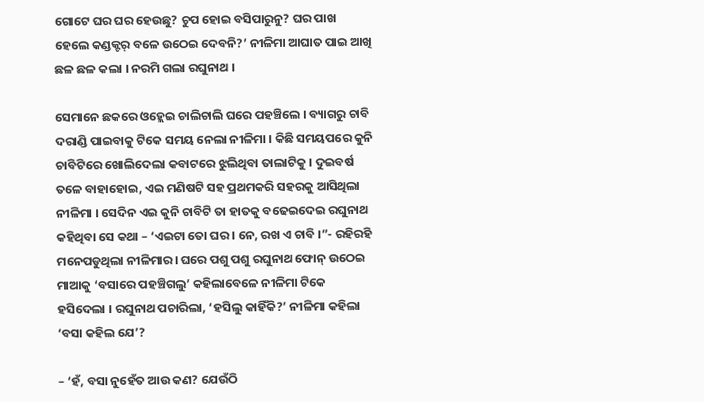ଗୋଟେ ଘର ଘର ହେଉଛୁ? ଚୁପ ହୋଇ ବସିପାରୁନୁ? ଘର ପାଖ ହେଲେ କଣ୍ଡକ୍ଟର୍ ବଳେ ଉଠେଇ ଦେବନି?’ ନୀଳିମା ଆଘାତ ପାଇ ଆଖି ଛଳ ଛଳ କଲା । ନରମି ଗଲା ରଘୁନାଥ ।

ସେମାନେ ଛକରେ ଓହ୍ଲେଇ ଚାଲିଚାଲି ଘରେ ପହଞ୍ଚିଲେ । ବ୍ୟାଗରୁ ଚାବି ଦରାଣ୍ଡି ପାଇବାକୁ ଟିକେ ସମୟ ନେଲା ନୀଳିମା । କିଛି ସମୟପରେ କୁନି ଚାବିଟିରେ ଖୋଲିଦେଲା କବାଟରେ ଝୁଲିଥିବା ତାଲାଟିକୁ । ଦୁଇବର୍ଷ ତଳେ ବାହାହୋଇ, ଏଇ ମଣିଷଟି ସହ ପ୍ରଥମକରି ସହରକୁ ଆସିଥିଲା ନୀଳିମା । ସେଦିନ ଏଇ କୁନି ଚାବିଟି ତା ହାତକୁ ବଢେଇଦେଇ ରଘୁନାଥ କହିଥିବା ସେ କଥା – ‘ଏଇଟା ତୋ ଘର । ନେ, ରଖ ଏ ଚାବି ।”- ରହିରହି ମନେପଡୁଥିଲା ନୀଳିମାର। ଘରେ ପଶୁ ପଶୁ ରଘୁନାଥ ଫୋନ୍ ଉଠେଇ ମାଆକୁ ‘ବସାରେ ପହଞ୍ଚିଗଲୁ’ କହିଲାବେଳେ ନୀଳିମା ଟିକେ ହସିଦେଲା । ରଘୁନାଥ ପଚାରିଲା, ‘ହସିଲୁ କାହିଁକି?’ ନୀଳିମା କହିଲା ‘ବସା କହିଲ ଯେ’?

– ‘ହଁ, ବସା ନୁହେଁତ ଆଉ କଣ? ଯେଉଁଠି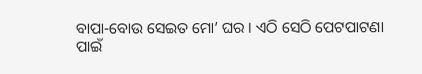ବାପା-ବୋଉ ସେଇତ ମୋ’ ଘର । ଏଠି ସେଠି ପେଟପାଟଣା ପାଇଁ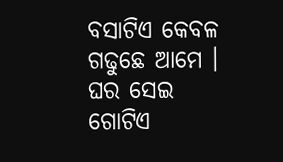ବସାଟିଏ କେବଳ ଗଢୁଛେ ଆମେ । ଘର ସେଇ ଗୋଟିଏ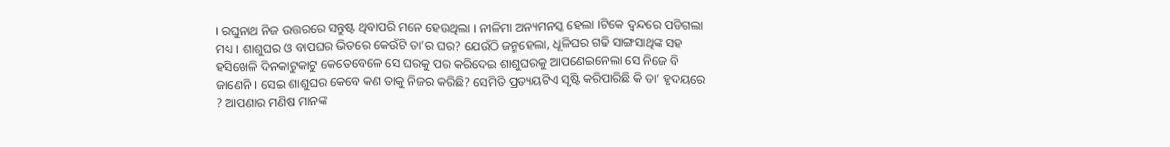। ରଘୁନାଥ ନିଜ ଉତ୍ତରରେ ସନ୍ତୁଷ୍ଟ ଥିବାପରି ମନେ ହେଉଥିଲା । ନୀଳିମା ଅନ୍ୟମନସ୍କ ହେଲା ।ଟିକେ ଦ୍ୱନ୍ଦରେ ପଡିଗଲା ମଧ୍ୟ । ଶାଶୁଘର ଓ ବାପଘର ଭିତରେ କେଉଁଟି ତା’ର ଘର? ଯେଉଁଠି ଜନ୍ମହେଲା, ଧୂଳିଘର ଗଢି ସାଙ୍ଗସାଥିଙ୍କ ସହ ହସିଖେଳି ଦିନକାଟୁକାଟୁ କେତେବେଳେ ସେ ଘରକୁ ପର କରିଦେଇ ଶାଶୁଘରକୁ ଆପଣେଇନେଲା ସେ ନିଜେ ବି ଜାଣେନି । ସେଇ ଶାଶୁଘର କେବେ କଣ ତାକୁ ନିଜର କରିଛି? ସେମିତି ପ୍ରତ୍ୟୟଟିଏ ସୃଷ୍ଟି କରିପାରିଛି କି ତା’ ହୃଦୟରେ ? ଆପଣାର ମଣିଷ ମାନଙ୍କ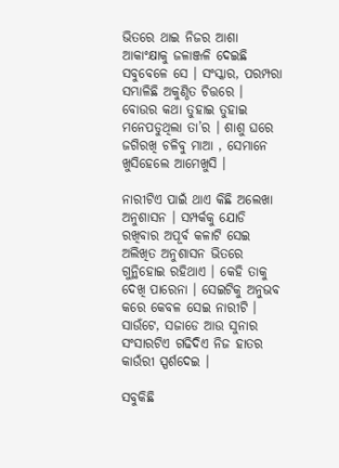ଭିତରେ ଥାଇ ନିଜର ଆଶା ଆକାଂକ୍ଷାକୁ ଜଳାଞ୍ଜଳି ଦେଇଛି ସବୁବେଳେ ସେ । ସଂସ୍କାର, ପରମ୍ପରା ସମ୍ଭାଳିଛି ଅକୁଣ୍ଠିତ ଚିତ୍ତରେ । ବୋଉର କଥା ତୁହାଇ ତୁହାଇ ମନେପଡୁଥିଲା ତା’ର । ଶାଶୁ ଘରେ ଜଗିରଖି ଚଳିବୁ ମାଆ , ସେମାନେ ଖୁସିହେଲେ ଆମେଖୁସି ।

ନାରୀଟିଏ ପାଇଁ ଥାଏ କିଛି ଅଲେଖା ଅନୁଶାସନ । ସମ୍ପର୍କକୁ ଯୋଡି ରଖିବାର ଅପୂର୍ବ କଳାଟି ସେଇ ଅଲିଖିତ ଅନୁଶାସନ ଭିତରେ ଗୁନ୍ଥିହୋଇ ରହିଥାଏ । କେହି ତାକୁ ଦେଖି ପାରେନା । ସେଇଟିକୁ ଅନୁଭବ କରେ କେବଳ ସେଇ ନାରୀଟି । ସାଉଁଟେ, ସଜାଡେ ଆଉ ସୁନାର ସଂସାରଟିଏ ଗଢିଦିଏ ନିଜ ହାତର କାଉଁରୀ ସ୍ପର୍ଶଦେଇ ।

ସବୁକିଛି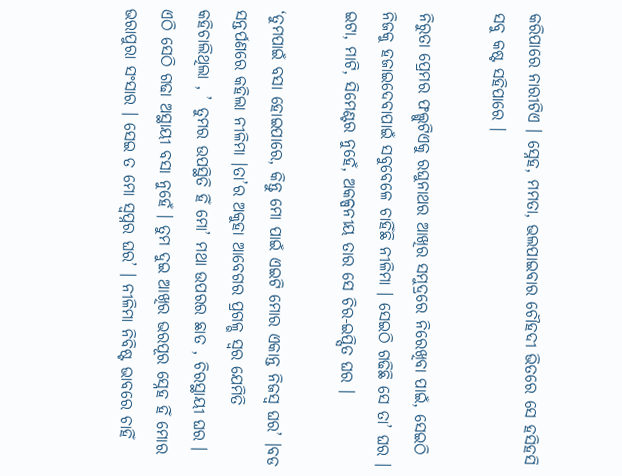କରିପାରେ ନାରୀଟିଏ । ସ୍ନେହ, ମମତା, ଭଲପାଇବାର ଚୌହଦୀ ଭିତରେ ସେ ହସିହସି ସବୁ କଷ୍ଟ ସହିପାରେ ।

ନିରୁତା ପ୍ରେମର ଫଲ୍ଗୁଟିଏକୁ ରଘୁନାଥର ଆଖିର ସମୁଦ୍ରରେ ନିରେଖିବା ପାଇଁ, ସେଇଠି ନିଜକୁ ହଜାଇଦେବାପାଇଁ ସବୁବେଳେ ଚାହିଁଛି ନୀଳିମା । ସେଇଠି ଗଢିଛି ସେ ତା’ ଘର । ଇଟା, ମାଟି, ସିମେଣ୍ଟର ନୁହେଁ, ଅକଳ୍ପନୀୟ ତାର ସେ ଚିର-ଇପ୍ସିତ ଘର ।

‘ତୁମପାଇଁ ବସା ହୋଇପାରେ, କିନ୍ତୁ ମୋ ପାଇଁ ଏଇଟି ମୋର ଏକାନ୍ତ ନିଜସ୍ୱ ଘର’ ।ବଡ ସନ୍ତର୍ପଣରେ କହିଲା ନୀଳିମା ।ତା’ର ଅକୁହା ଆବେଗର ପ୍ରଗଳ୍ଭ ସ୍ୱର ଯେମିତି କହିଚାଲିଥିଲା , ’ ତୁମର ଉପସ୍ଥିତି ହିଁ ମୋ’ ମଥା ଉପରର ଛାତ , ଚିରସ୍ଥାୟୀ ଘର । ଏଠି ସେଠି ଗଢା ଅସ୍ଥାୟୀ ବସା ନୁହେଁ । ତୁମ ଦୁଇ ଆଖିର ଭରପୂର ସ୍ନେହ ହିଁ ମୋର ଭରାପୁରା ସଂସାର । ସେଇ ତ ମୋ ସ୍ୱପ୍ନର ଘର’ । ନୀଳିମା ନିବିଷ୍ଟ ଭାବରେ ଚାହିଁ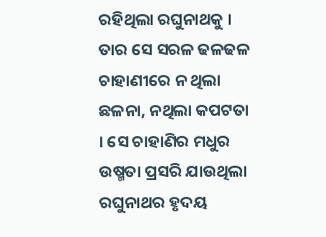ରହିଥିଲା ରଘୁନାଥକୁ । ତାର ସେ ସରଳ ଢଳଢଳ ଚାହାଣୀରେ ନ ଥିଲା ଛଳନା, ନଥିଲା କପଟତା । ସେ ଚାହାଣିର ମଧୁର ଉଷ୍ମତା ପ୍ରସରି ଯାଉଥିଲା ରଘୁନାଥର ହୃଦୟ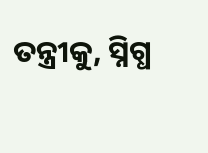ତନ୍ତ୍ରୀକୁ, ସ୍ନିଗ୍ଧ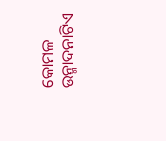କୋମଳ ଉନ୍ମାଦନାଟିଏ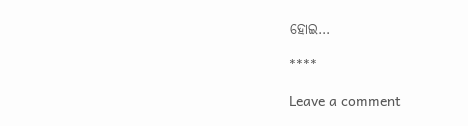ହୋଇ…

****

Leave a comment